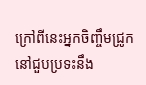ក្រៅពីនេះអ្នកចិញ្ចឹមជ្រូកនៅជួបប្រទះនឹង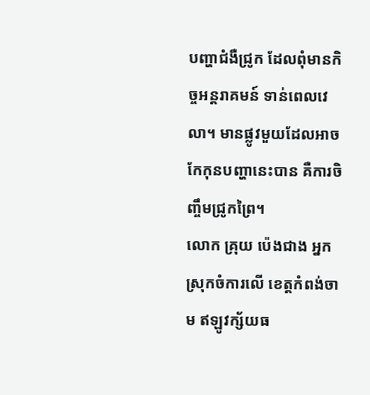បញ្ហាជំងឺជ្រូក ដែលពុំមានកិច្ចអន្តរាគមន៍ ទាន់ពេលវេលា។ មានផ្លូវមួយដែលអាចកែកុនបញ្ហានេះបាន គឺការចិញ្ចឹមជ្រូកព្រៃ។
លោក គ្រុយ ប៉េងជាង អ្នកស្រុកចំការលើ ខេត្តកំពង់ចាម ឥឡូវក្ស័យធ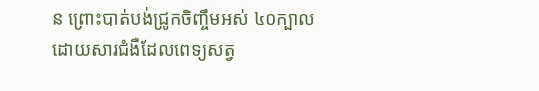ន ព្រោះបាត់បង់ជ្រូកចិញ្ចឹមអស់ ៤០ក្បាល ដោយសារជំងឺដែលពេទ្យសត្វ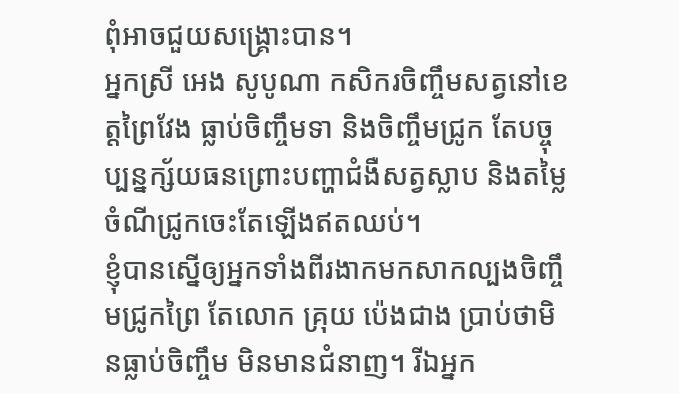ពុំអាចជួយសង្គ្រោះបាន។
អ្នកស្រី អេង សូបូណា កសិករចិញ្ចឹមសត្វនៅខេត្តព្រៃវែង ធ្លាប់ចិញ្ចឹមទា និងចិញ្ចឹមជ្រូក តែបច្ចុប្បន្នក្ស័យធនព្រោះបញ្ហាជំងឺសត្វស្លាប និងតម្លៃចំណីជ្រូកចេះតែឡើងឥតឈប់។
ខ្ញុំបានស្នើឲ្យអ្នកទាំងពីរងាកមកសាកល្បងចិញ្ចឹមជ្រូកព្រៃ តែលោក គ្រុយ ប៉េងជាង ប្រាប់ថាមិនធ្លាប់ចិញ្ចឹម មិនមានជំនាញ។ រីឯអ្នក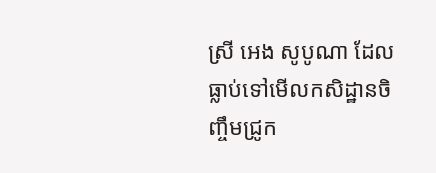ស្រី អេង សូបូណា ដែលធ្លាប់ទៅមើលកសិដ្ឋានចិញ្ចឹមជ្រូក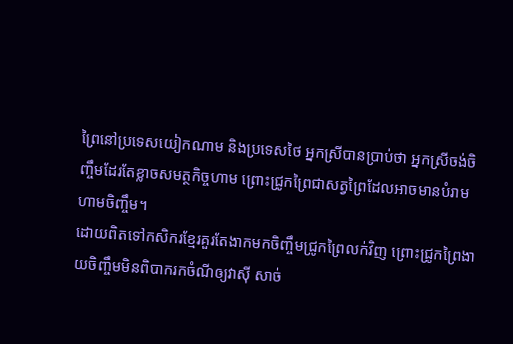ព្រៃនៅប្រទេសយៀកណាម និងប្រទេសថៃ អ្នកស្រីបានប្រាប់ថា អ្នកស្រីចង់ចិញ្ចឹមដែរតែខ្លាចសមត្ថកិច្ចហាម ព្រោះជ្រូកព្រៃជាសត្វព្រៃដែលអាចមានបំរាមហាមចិញ្ចឹម។
ដោយពិតទៅកសិករខ្មែរគួរតែងាកមកចិញ្ចឹមជ្រូកព្រៃលក់វិញ ព្រោះជ្រូកព្រៃងាយចិញ្ចឹមមិនពិបាករកចំណីឲ្យវាស៊ី សាច់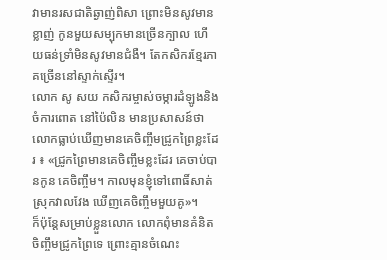វាមានរសជាតិឆ្ងាញ់ពិសា ព្រោះមិនសូវមានខ្លាញ់ កូនមួយសម្បុកមានច្រើនក្បាល ហើយធន់ទ្រាំមិនសូវមានជំងឺ។ តែកសិករខ្មែរភាគច្រើននៅស្ទាក់ស្ទើរ។
លោក សូ សយ កសិករម្ចាស់ចម្ការដំឡូងនិងចំការពោត នៅប៉ៃលិន មានប្រសាសន៍ថា លោកធ្លាប់ឃើញមានគេចិញ្ចឹមជ្រូកព្រៃខ្លះដែរ ៖ «ជ្រូកព្រៃមានគេចិញ្ចឹមខ្លះដែរ គេចាប់បានកូន គេចិញ្ចឹម។ កាលមុនខ្ញុំទៅពោធិ៍សាត់ ស្រុកវាលវែង ឃើញគេចិញ្ចឹមមួយគូ»។
ក៏ប៉ុន្តែសម្រាប់ខ្លួនលោក លោកពុំមានគំនិតចិញ្ចឹមជ្រូកព្រៃទេ ព្រោះគ្មានចំណេះ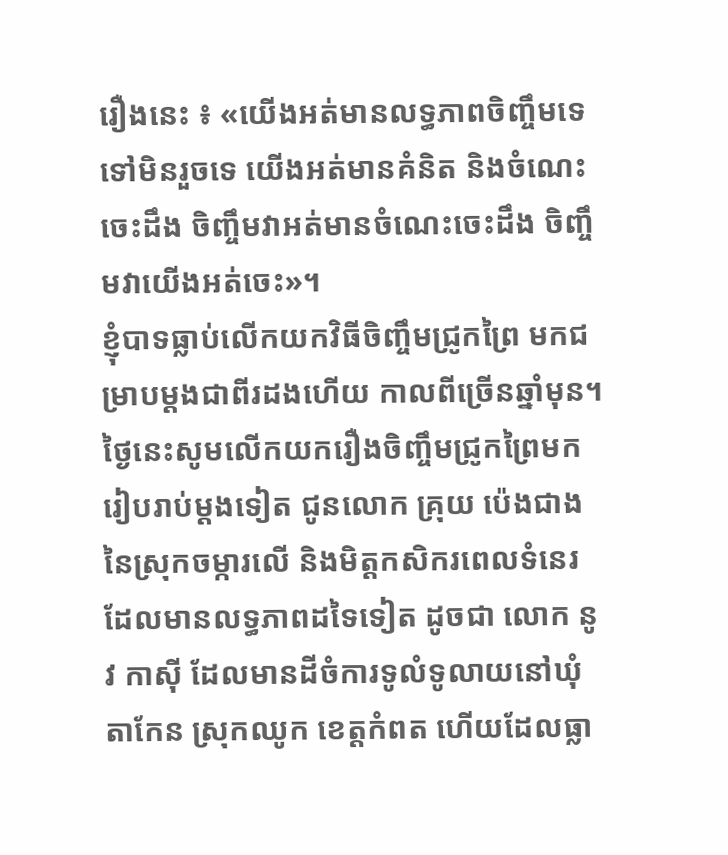រឿងនេះ ៖ «យើងអត់មានលទ្ធភាពចិញ្ចឹមទេ ទៅមិនរួចទេ យើងអត់មានគំនិត និងចំណេះចេះដឹង ចិញ្ចឹមវាអត់មានចំណេះចេះដឹង ចិញ្ចឹមវាយើងអត់ចេះ»។
ខ្ញុំបាទធ្លាប់លើកយកវិធីចិញ្ចឹមជ្រូកព្រៃ មកជម្រាបម្តងជាពីរដងហើយ កាលពីច្រើនឆ្នាំមុន។ ថ្ងៃនេះសូមលើកយករឿងចិញ្ចឹមជ្រូកព្រៃមករៀបរាប់ម្តងទៀត ជូនលោក គ្រុយ ប៉េងជាង នៃស្រុកចម្ការលើ និងមិត្តកសិករពេលទំនេរដែលមានលទ្ធភាពដទៃទៀត ដូចជា លោក នូវ កាស៊ី ដែលមានដីចំការទូលំទូលាយនៅឃុំតាកែន ស្រុកឈូក ខេត្តកំពត ហើយដែលធ្លា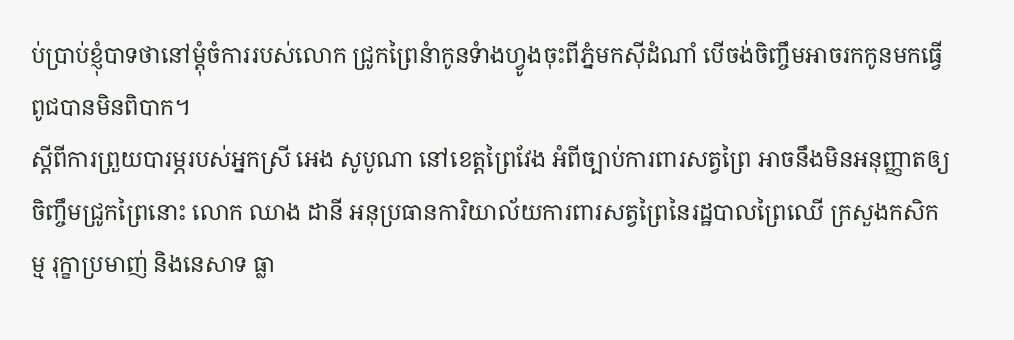ប់ប្រាប់ខ្ញុំបាទថានៅម្តុំចំការរបស់លោក ជ្រូកព្រៃនំាកូនទំាងហ្វូងចុះពីភ្នំមកស៊ីដំណាំ បើចង់ចិញ្ចឹមអាចរកកូនមកធ្វើពូជបានមិនពិបាក។
ស្តីពីការព្រួយបារម្ភរបស់អ្នកស្រី អេង សូបូណា នៅខេត្តព្រៃវែង អំពីច្បាប់ការពារសត្វព្រៃ អាចនឹងមិនអនុញ្ញាតឲ្យចិញ្ចឹមជ្រូកព្រៃនោះ លោក ឈាង ដានី អនុប្រធានការិយាល័យការពារសត្វព្រៃនៃរដ្ឋបាលព្រៃឈើ ក្រសួងកសិកម្ម រុក្ខាប្រមាញ់ និងនេសាទ ធ្លា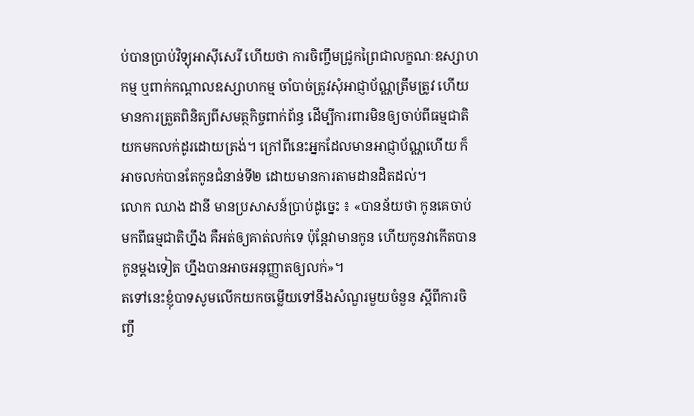ប់បានប្រាប់វិទ្យុអាស៊ីសេរី ហើយថា ការចិញ្ចឹមជ្រូកព្រៃជាលក្ខណៈឧស្សាហកម្ម ឬពាក់កណ្តាលឧស្សាហកម្ម ចាំបាច់ត្រូវសុំអាជ្ញាប័ណ្ណត្រឹមត្រូវ ហើយមានការត្រួតពិនិត្យពីសមត្ថកិច្ចពាក់ព័ន្ធ ដើម្បីការពារមិនឲ្យចាប់ពីធម្មជាតិយកមកលក់ដូរដោយត្រង់។ ក្រៅពីនេះអ្នកដែលមានអាជ្ញាប័ណ្ណហើយ ក៏អាចលក់បានតែកូនជំនាន់ទី២ ដោយមានការតាមដានដិតដល់។
លោក ឈាង ដានី មានប្រសាសន៍ប្រាប់ដូច្នេះ ៖ «បានន័យថា កូនគេចាប់មកពីធម្មជាតិហ្នឹង គឺអត់ឲ្យគាត់លក់ទេ ប៉ុន្តែវាមានកូន ហើយកូនវាកើតបានកូនម្ដងទៀត ហ្នឹងបានអាចអនុញ្ញាតឲ្យលក់»។
តទៅនេះខ្ញុំបាទសូមលើកយកចម្លើយទៅនឹងសំណួរមួយចំនួន ស្តីពីការចិញ្ចឹ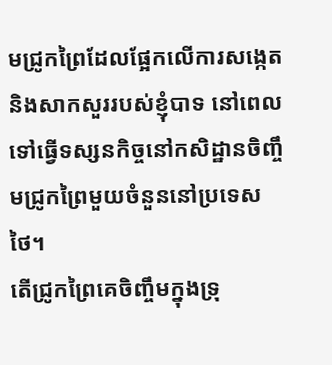មជ្រូកព្រៃដែលផ្អែកលើការសង្កេត និងសាកសួររបស់ខ្ញុំបាទ នៅពេលទៅធ្វើទស្សនកិច្ចនៅកសិដ្ឋានចិញ្ចឹមជ្រូកព្រៃមួយចំនួននៅប្រទេសថៃ។
តើជ្រូកព្រៃគេចិញ្ចឹមក្នុងទ្រុ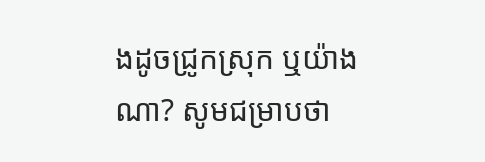ងដូចជ្រូកស្រុក ឬយ៉ាងណា? សូមជម្រាបថា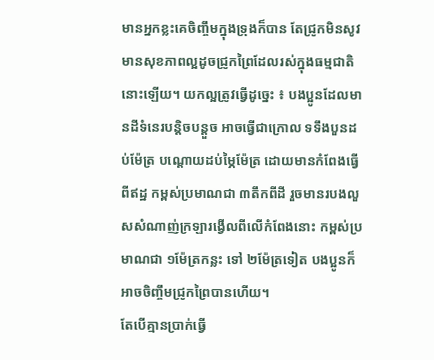មានអ្នកខ្លះគេចិញ្ចឹមក្នុងទ្រុងក៏បាន តែជ្រូកមិនសូវមានសុខភាពល្អដូចជ្រូកព្រៃដែលរស់ក្នុងធម្មជាតិនោះឡើយ។ យកល្អត្រូវធ្វើដូច្នេះ ៖ បងប្អូនដែលមានដីទំនេរបន្តិចបន្តួច អាចធ្វើជាក្រោល ទទឹងបួនដប់ម៉ែត្រ បណ្ដោយដប់ម្ភៃម៉ែត្រ ដោយមានកំពែងធ្វើពីឥដ្ឋ កម្ពស់ប្រមាណជា ៣តឹកពីដី រួចមានរបងលួសសំណាញ់ក្រឡារង្វើលពីលើកំពែងនោះ កម្ពស់ប្រមាណជា ១ម៉ែត្រកន្លះ ទៅ ២ម៉ែត្រទៀត បងប្អូនក៏អាចចិញ្ចឹមជ្រូកព្រៃបានហើយ។
តែបើគ្មានប្រាក់ធ្វើ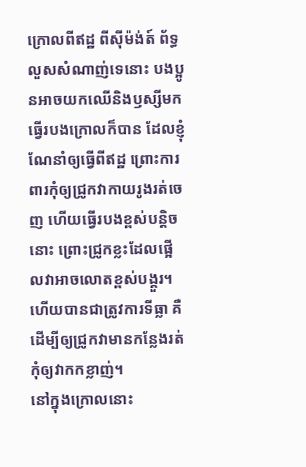ក្រោលពីឥដ្ឋ ពីស៊ីម៉ង់ត៍ ព័ទ្ធលួសសំណាញ់ទេនោះ បងប្អូនអាចយកឈើនិងឫស្សីមកធ្វើរបងក្រោលក៏បាន ដែលខ្ញុំណែនាំឲ្យធ្វើពីឥដ្ឋ ព្រោះការពារកុំឲ្យជ្រូកវាកាយរូងរត់ចេញ ហើយធ្វើរបងខ្ពស់បន្តិចនោះ ព្រោះជ្រូកខ្លះដែលផ្អើលវាអាចលោតខ្ពស់បង្គួរ។ ហើយបានជាត្រូវការទីធ្លា គឺដើម្បីឲ្យជ្រូកវាមានកន្លែងរត់ កុំឲ្យវាកកខ្លាញ់។
នៅក្នុងក្រោលនោះ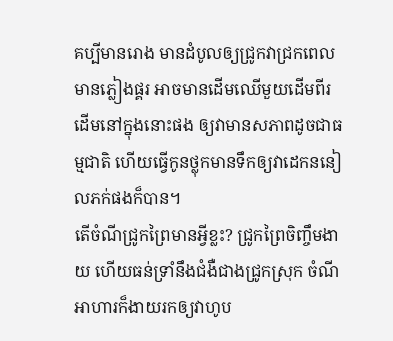គប្បីមានរោង មានដំបូលឲ្យជ្រូកវាជ្រកពេលមានភ្លៀងផ្គរ អាចមានដើមឈើមួយដើមពីរដើមនៅក្នុងនោះផង ឲ្យវាមានសភាពដូចជាធម្មជាតិ ហើយធ្វើកូនថ្លុកមានទឹកឲ្យវាដេកននៀលភក់ផងក៏បាន។
តើចំណីជ្រូកព្រៃមានអ្វីខ្លះ? ជ្រូកព្រៃចិញ្ចឹមងាយ ហើយធន់ទ្រាំនឹងជំងឺជាងជ្រូកស្រុក ចំណីអាហារក៏ងាយរកឲ្យវាហូប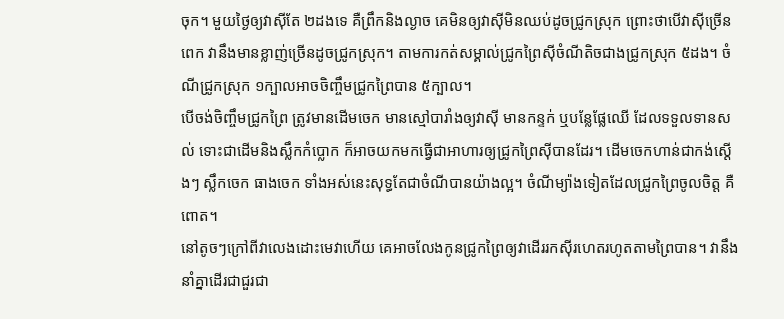ចុក។ មួយថ្ងៃឲ្យវាស៊ីតែ ២ដងទេ គឺព្រឹកនិងល្ងាច គេមិនឲ្យវាស៊ីមិនឈប់ដូចជ្រូកស្រុក ព្រោះថាបើវាស៊ីច្រើនពេក វានឹងមានខ្លាញ់ច្រើនដូចជ្រូកស្រុក។ តាមការកត់សម្គាល់ជ្រូកព្រៃស៊ីចំណីតិចជាងជ្រូកស្រុក ៥ដង។ ចំណីជ្រូកស្រុក ១ក្បាលអាចចិញ្ចឹមជ្រូកព្រៃបាន ៥ក្បាល។
បើចង់ចិញ្ចឹមជ្រូកព្រៃ ត្រូវមានដើមចេក មានស្មៅបារាំងឲ្យវាស៊ី មានកន្ទក់ ឬបន្លែផ្លែឈើ ដែលទទួលទានសល់ ទោះជាដើមនិងស្លឹកកំប្លោក ក៏អាចយកមកធ្វើជាអាហារឲ្យជ្រូកព្រៃស៊ីបានដែរ។ ដើមចេកហាន់ជាកង់ស្ដើងៗ ស្លឹកចេក ធាងចេក ទាំងអស់នេះសុទ្ធតែជាចំណីបានយ៉ាងល្អ។ ចំណីម្យ៉ាងទៀតដែលជ្រូកព្រៃចូលចិត្ត គឺពោត។
នៅតូចៗក្រៅពីវាលេងដោះមេវាហើយ គេអាចលែងកូនជ្រូកព្រៃឲ្យវាដើររកស៊ីរហេតរហូតតាមព្រៃបាន។ វានឹងនាំគ្នាដើរជាជួរជា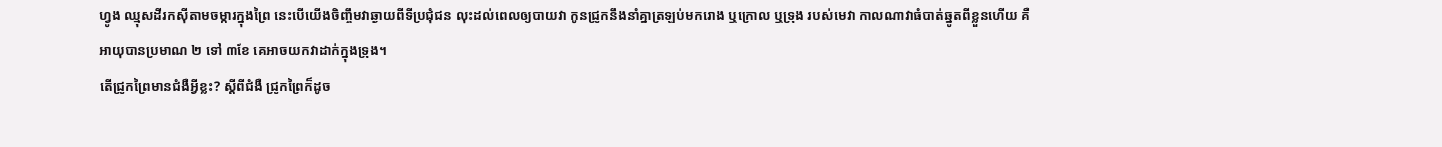ហ្វូង ឈ្មុសដីរកស៊ីតាមចម្ការក្នុងព្រៃ នេះបើយើងចិញ្ចឹមវាឆ្ងាយពីទីប្រជុំជន លុះដល់ពេលឲ្យបាយវា កូនជ្រូកនឹងនាំគ្នាត្រឡប់មករោង ឬក្រោល ឬទ្រុង របស់មេវា កាលណាវាធំបាត់ឆ្នូតពីខ្លួនហើយ គឺអាយុបានប្រមាណ ២ ទៅ ៣ខែ គេអាចយកវាដាក់ក្នុងទ្រុង។
តើជ្រូកព្រៃមានជំងឺអ្វីខ្លះ? ស្ដីពីជំងឺ ជ្រូកព្រៃក៏ដូច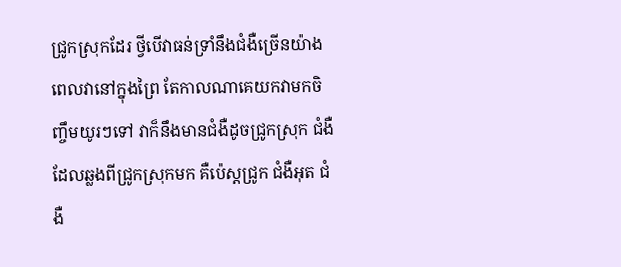ជ្រូកស្រុកដែរ ថ្វីបើវាធន់ទ្រាំនឹងជំងឺច្រើនយ៉ាងពេលវានៅក្នុងព្រៃ តែកាលណាគេយកវាមកចិញ្ចឹមយូរៗទៅ វាក៏នឹងមានជំងឺដូចជ្រូកស្រុក ជំងឺដែលឆ្លងពីជ្រូកស្រុកមក គឺប៉េស្ដជ្រូក ជំងឺអុត ជំងឺ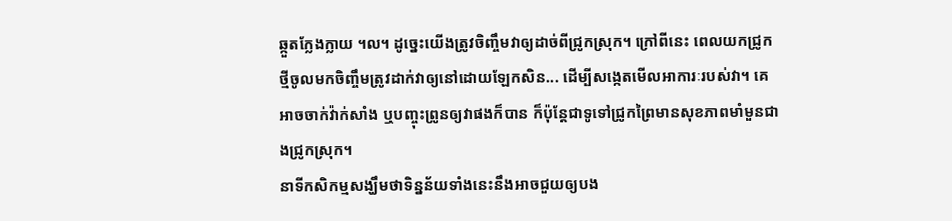ឆ្កួតក្លែងក្លាយ ។ល។ ដូច្នេះយើងត្រូវចិញ្ចឹមវាឲ្យដាច់ពីជ្រូកស្រុក។ ក្រៅពីនេះ ពេលយកជ្រូកថ្មីចូលមកចិញ្ចឹមត្រូវដាក់វាឲ្យនៅដោយឡែកសិន... ដើម្បីសង្កេតមើលអាការៈរបស់វា។ គេអាចចាក់វ៉ាក់សាំង ឬបញ្ចុះព្រូនឲ្យវាផងក៏បាន ក៏ប៉ុន្តែជាទូទៅជ្រូកព្រៃមានសុខភាពមាំមួនជាងជ្រូកស្រុក។
នាទីកសិកម្មសង្ឃឹមថាទិន្នន័យទាំងនេះនឹងអាចជួយឲ្យបង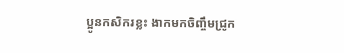ប្អូនកសិករខ្លះ ងាកមកចិញ្ចឹមជ្រូក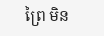ព្រៃ មិន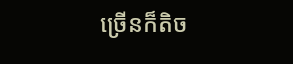ច្រើនក៏តិច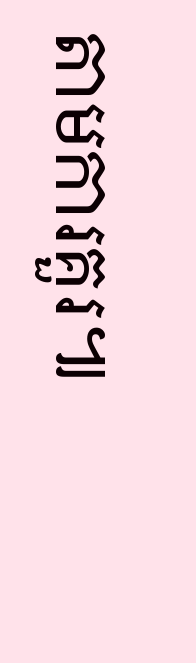តាមការគួរ៕